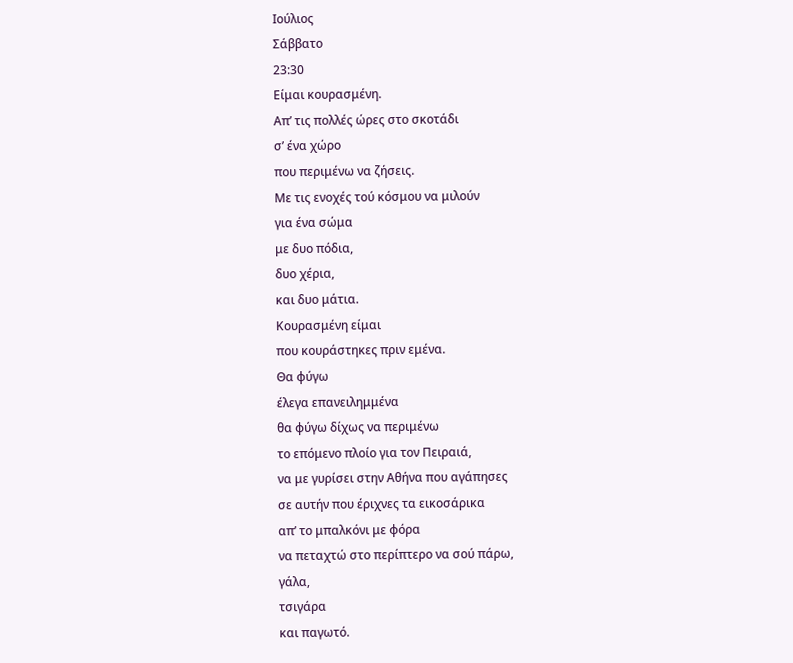Ιούλιος
Σάββατο
23:30
Είμαι κουρασμένη.
Απ’ τις πολλές ώρες στο σκοτάδι
σ’ ένα χώρο
που περιμένω να ζήσεις.
Με τις ενοχές τού κόσμου να μιλούν
για ένα σώμα
με δυο πόδια,
δυο χέρια,
και δυο μάτια.
Κουρασμένη είμαι
που κουράστηκες πριν εμένα.
Θα φύγω
έλεγα επανειλημμένα
θα φύγω δίχως να περιμένω
το επόμενο πλοίο για τον Πειραιά,
να με γυρίσει στην Αθήνα που αγάπησες
σε αυτήν που έριχνες τα εικοσάρικα
απ’ το μπαλκόνι με φόρα
να πεταχτώ στο περίπτερο να σού πάρω,
γάλα,
τσιγάρα
και παγωτό.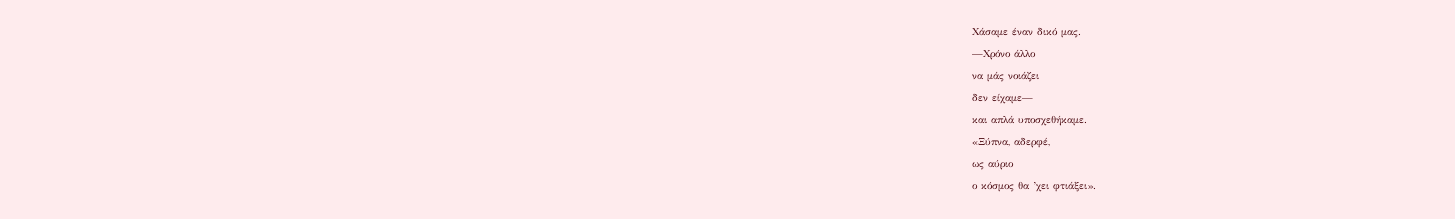Χάσαμε έναν δικό μας.
—Χρόνο άλλο
να μάς νοιάζει
δεν είχαμε—
και απλά υποσχεθήκαμε.
«Ξύπνα, αδερφέ,
ως αύριο
ο κόσμος θα ’χει φτιάξει».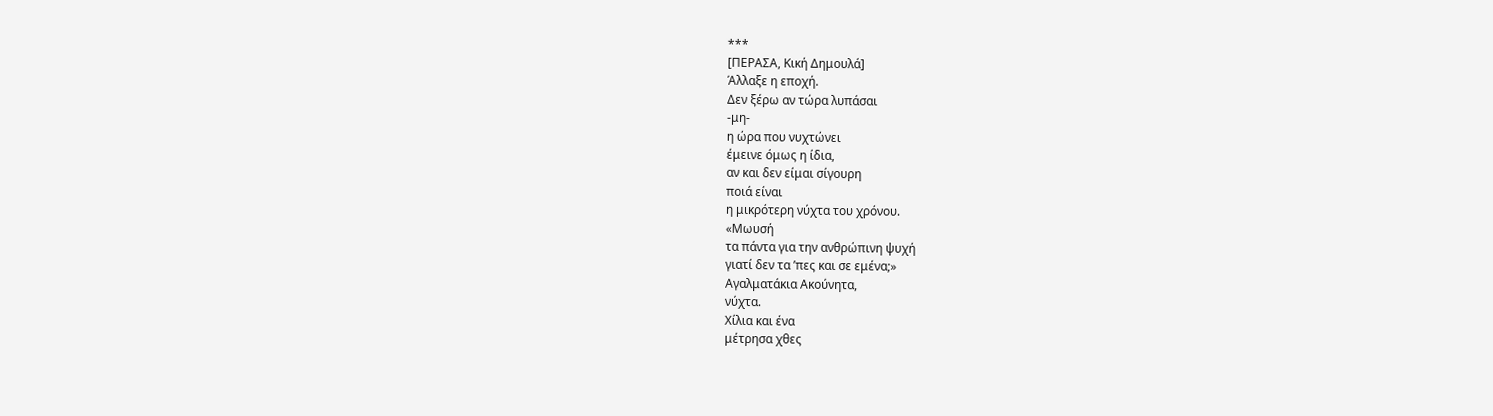***
[ΠΕΡΑΣΑ, Κική Δημουλά]
Άλλαξε η εποχή.
Δεν ξέρω αν τώρα λυπάσαι
-μη-
η ώρα που νυχτώνει
έμεινε όμως η ίδια,
αν και δεν είμαι σίγουρη
ποιά είναι
η μικρότερη νύχτα του χρόνου.
«Μωυσή
τα πάντα για την ανθρώπινη ψυχή
γιατί δεν τα ’πες και σε εμένα;»
Αγαλματάκια Ακούνητα,
νύχτα.
Χίλια και ένα
μέτρησα χθες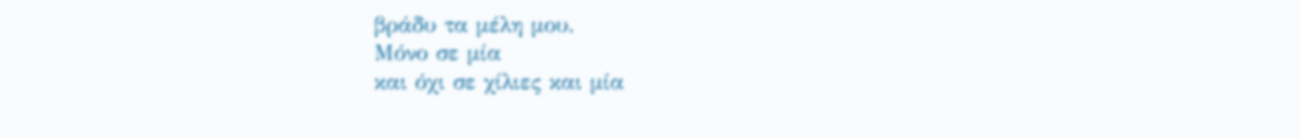βράδυ τα μέλη μου.
Μόνο σε μία
και όχι σε χίλιες και μία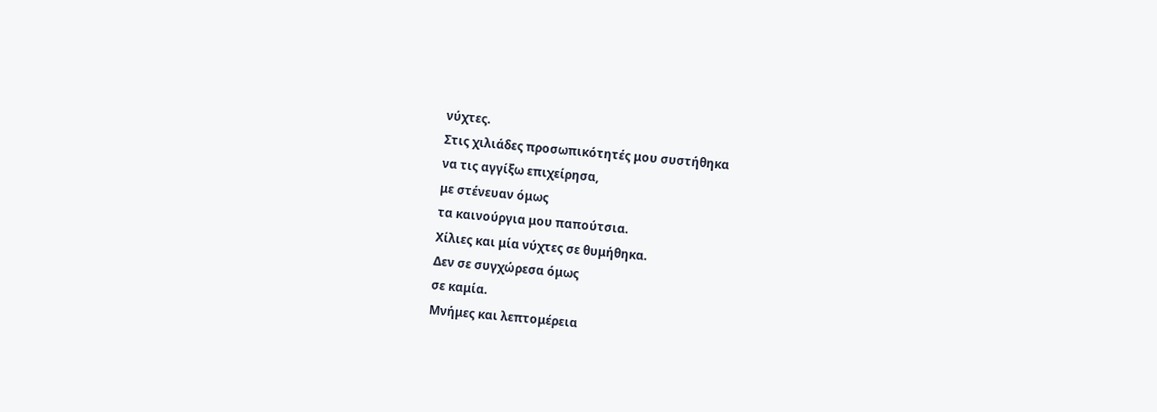νύχτες.
Στις χιλιάδες προσωπικότητές μου συστήθηκα
να τις αγγίξω επιχείρησα,
με στένευαν όμως
τα καινούργια μου παπούτσια.
Χίλιες και μία νύχτες σε θυμήθηκα.
Δεν σε συγχώρεσα όμως
σε καμία.
Μνήμες και λεπτομέρεια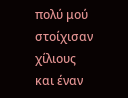πολύ μού στοίχισαν
χίλιους και έναν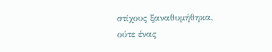στίχους ξαναθυμήθηκα,
ούτε ένας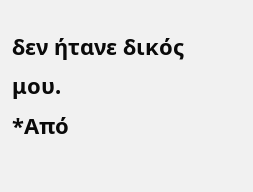δεν ήτανε δικός μου.
*Από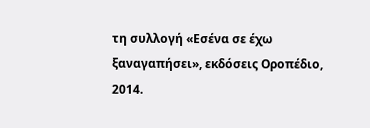τη συλλογή «Εσένα σε έχω ξαναγαπήσει», εκδόσεις Οροπέδιο, 2014.